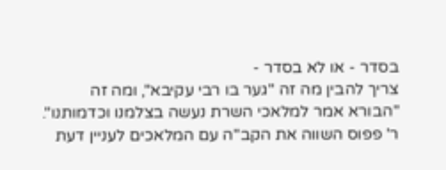בסדר - או לא בסדר -
צריך להבין מה זה "גער בו רבי עקיבא", ומה זה "הבורא אמר למלאכי השרת נעשה בצלמנו וכדמותנו". ר' פפוס השווה את הקב"ה עם המלאכים לעניין דעת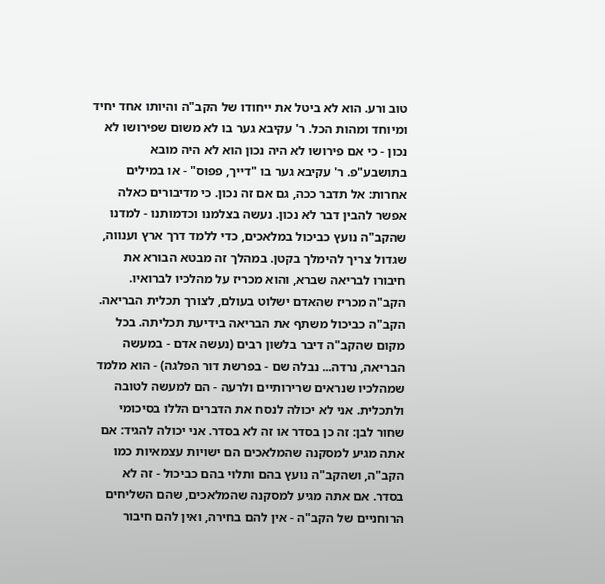טוב ורע. הוא לא ביטל את ייחודו של הקב"ה והיותו אחד יחיד ומיוחד ומהות הכל. ר' עקיבא גער בו לא משום שפירושו לא נכון - כי אם פירושו לא היה נכון הוא לא היה מובא בתושבע"פ. ר' עקיבא גער בו "דייך, פפוס" - או במילים אחרות: אל תדבר ככה, גם אם זה נכון. כי מדיבורים כאלה אפשר להבין דבר לא נכון. נעשה בצלמנו וכדמותנו - למדנו שהקב"ה נועץ כביכול במלאכים, כדי ללמד דרך ארץ וענווה, שגדול צריך להימלך בקטן. במהלך זה מבטא הבורא את חיבורו לבריאה שברא, והוא מכריז על מהלכיו לברואיו. הקב"ה מכריז שהאדם ישלוט בעולם, לצורך תכלית הבריאה. הקב"ה כביכול משתף את הבריאה בידיעת תכליתה. בכל מקום שהקב"ה דיבר בלשון רבים (נעשה אדם - במעשה הבריאה, נרדה... נבלה שם - בפרשת דור הפלגה) - הוא מלמד שמהלכיו שנראים שרירותיים ולרעה - הם למעשה לטובה ולתכלית. אני לא יכולה לנסח את הדברים הללו בסיכומי שחור לבן: זה כן בסדר או זה לא בסדר. אני יכולה להגיד: אם אתה מגיע למסקנה שהמלאכים הם ישויות עצמאיות כמו הקב"ה, ושהקב"ה נועץ בהם ותלוי בהם כביכול - זה לא בסדר. אם אתה מגיע למסקנה שהמלאכים, שהם השליחים הרוחניים של הקב"ה - אין להם בחירה, ואין להם חיבור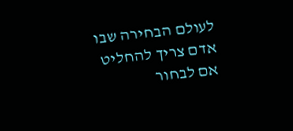לעולם הבחירה שבו אדם צריך להחליט אם לבחור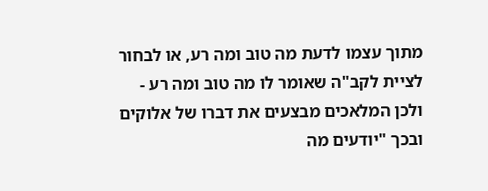מתוך עצמו לדעת מה טוב ומה רע, או לבחור לציית לקב"ה שאומר לו מה טוב ומה רע - ולכן המלאכים מבצעים את דברו של אלוקים ובכך "יודעים מה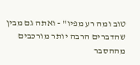טוב ומה רע מפיו" - ואתה גם מבין שהדברים הרבה יותר מורכבים מההסבר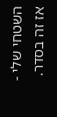השטחי שלי - אז זה בסדר.